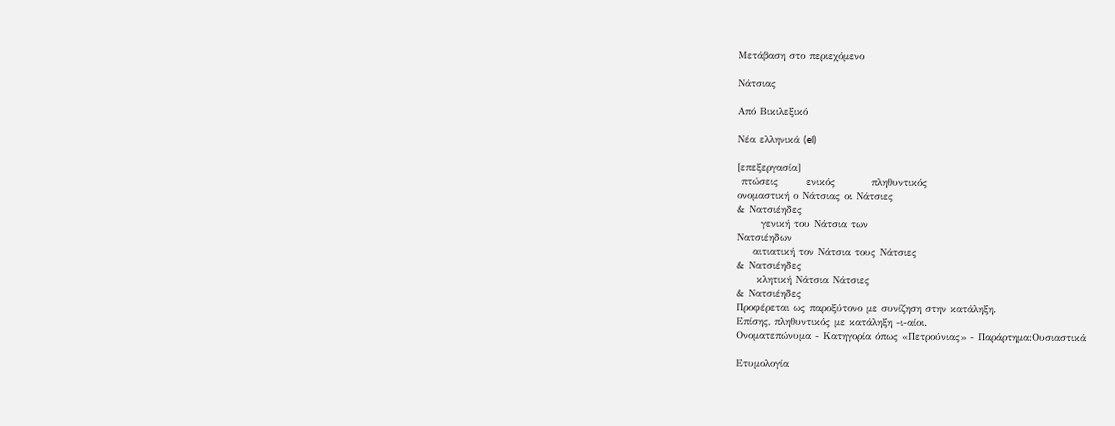Μετάβαση στο περιεχόμενο

Νάτσιας

Από Βικιλεξικό

Νέα ελληνικά (el)

[επεξεργασία]
 πτώσεις       ενικός         πληθυντικός
ονομαστική ο Νάτσιας οι Νάτσιες
& Νατσιέηδες
      γενική του Νάτσια των
Νατσιέηδων
    αιτιατική τον Νάτσια τους Νάτσιες
& Νατσιέηδες
     κλητική Νάτσια Νάτσιες
& Νατσιέηδες
Προφέρεται ως παροξύτονο με συνίζηση στην κατάληξη.
Επίσης, πληθυντικός με κατάληξη -ι-αίοι.
Ονοματεπώνυμα - Κατηγορία όπως «Πετρούνιας» - Παράρτημα:Ουσιαστικά

Ετυμολογία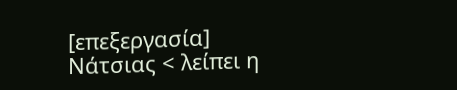[επεξεργασία]
Νάτσιας < λείπει η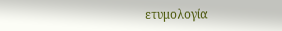ετυμολογία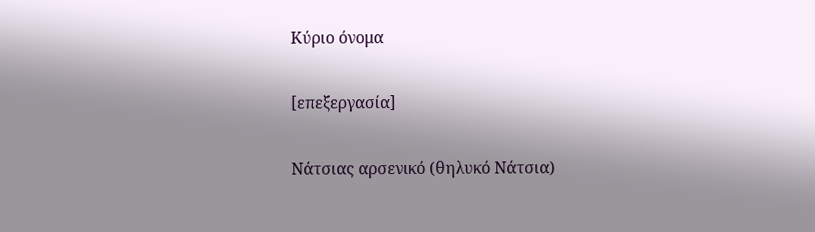Κύριο όνομα

[επεξεργασία]

Νάτσιας αρσενικό (θηλυκό Νάτσια)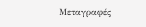Μεταγραφές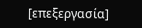[επεξεργασία]